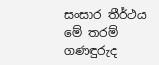සංසාර තීර්ථය මේ තරම් ගණඳුරුද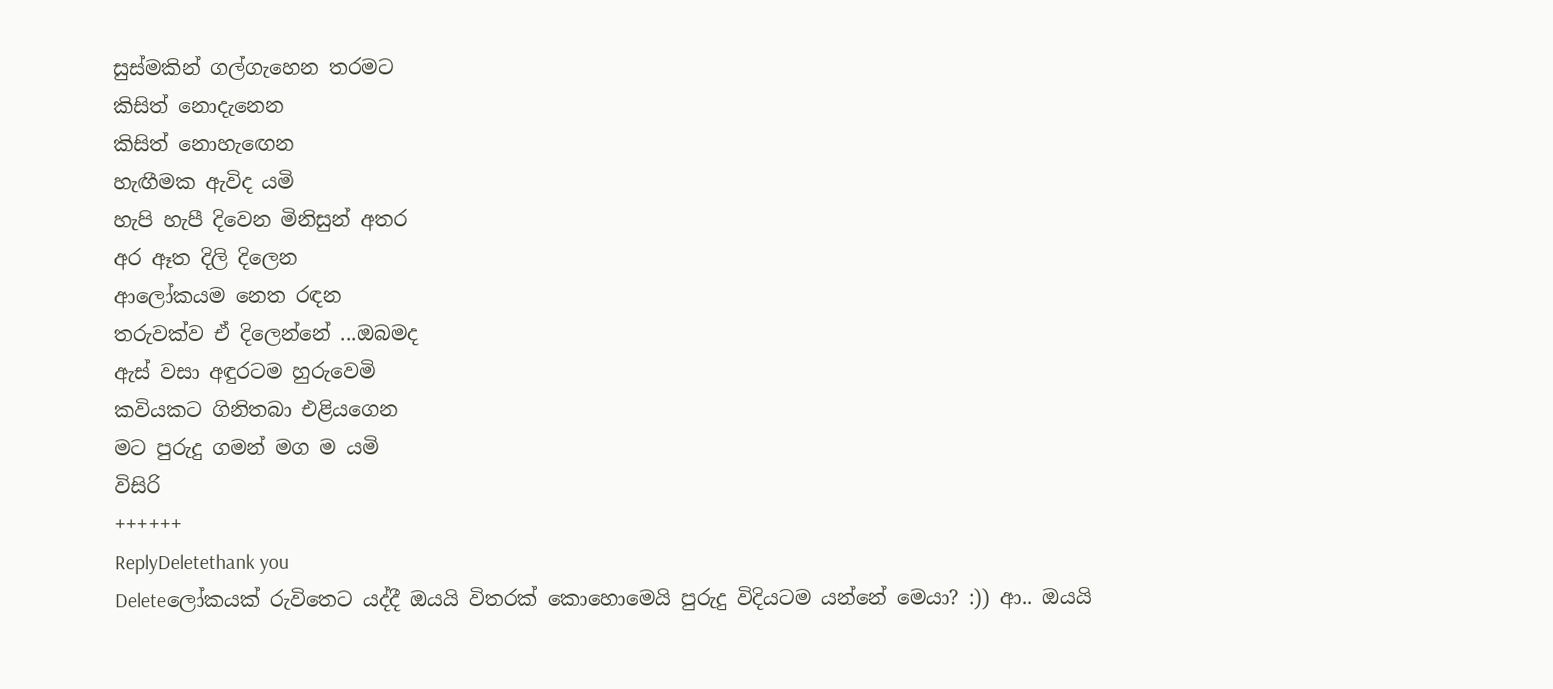සුස්මකින් ගල්ගැහෙන තරමට
කිසිත් නොදැනෙන
කිසිත් නොහැඟෙන
හැඟීමක ඇවිද යමි
හැපි හැපී දිවෙන මිනිසුන් අතර
අර ඈත දිලි දිලෙන
ආලෝකයම නෙත රඳන
තරුවක්ව ඒ දිලෙන්නේ ...ඔබමද
ඇස් වසා අඳුරටම හුරුවෙමි
කවියකට ගිනිතබා එළියගෙන
මට පුරුදු ගමන් මග ම යමි
විසිරි
++++++
ReplyDeletethank you
Deleteලෝකයක් රුවිතෙට යද්දී ඔයයි විතරක් කොහොමෙයි පුරුදු විදියටම යන්නේ මෙයා? :)) ආ.. ඔයයි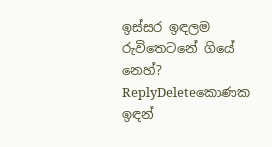ඉස්සර ඉඳලම රුවිතෙටනේ ගියේ නෙහ්?
ReplyDeleteකොණක ඉඳන්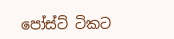පෝස්ට් ටිකට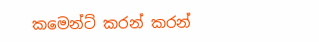කමෙන්ට් කරන් කරන්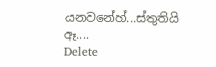යනවනේහ්...ස්තුතියි ඈ....
Delete